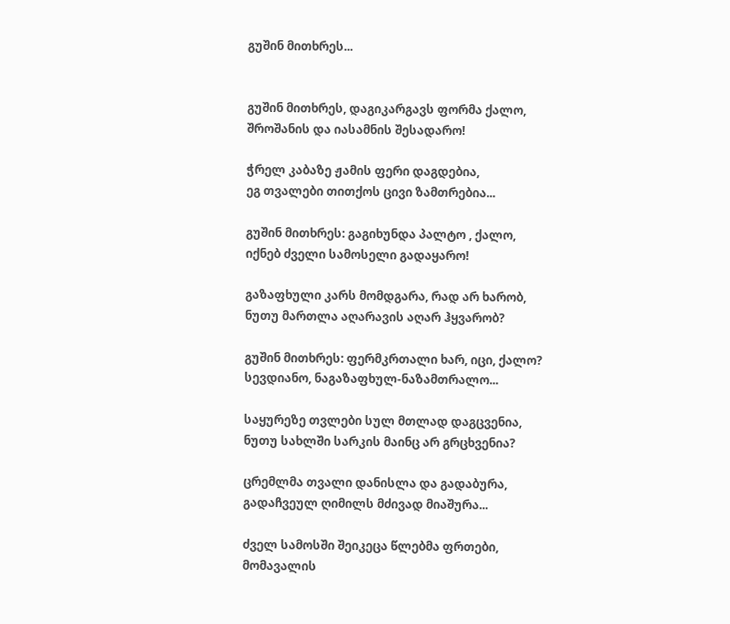გუშინ მითხრეს...


გუშინ მითხრეს, დაგიკარგავს ფორმა ქალო,
შროშანის და იასამნის შესადარო!

ჭრელ კაბაზე ჟამის ფერი დაგდებია,
ეგ თვალები თითქოს ცივი ზამთრებია...

გუშინ მითხრეს: გაგიხუნდა პალტო , ქალო,
იქნებ ძველი სამოსელი გადაყარო!

გაზაფხული კარს მომდგარა, რად არ ხარობ,
ნუთუ მართლა აღარავის აღარ ჰყვარობ?

გუშინ მითხრეს: ფერმკრთალი ხარ, იცი, ქალო?
სევდიანო, ნაგაზაფხულ-ნაზამთრალო...

საყურეზე თვლები სულ მთლად დაგცვენია,
ნუთუ სახლში სარკის მაინც არ გრცხვენია?

ცრემლმა თვალი დანისლა და გადაბურა,
გადაჩვეულ ღიმილს მძივად მიაშურა...

ძველ სამოსში შეიკეცა წლებმა ფრთები,
მომავალის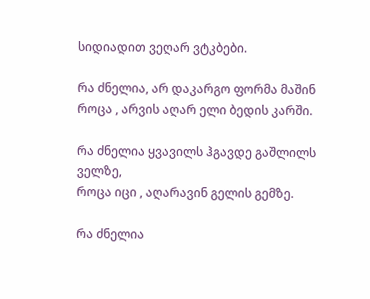სიდიადით ვეღარ ვტკბები.

რა ძნელია, არ დაკარგო ფორმა მაშინ
როცა , არვის აღარ ელი ბედის კარში.

რა ძნელია ყვავილს ჰგავდე გაშლილს ველზე,
როცა იცი , აღარავინ გელის გემზე.

რა ძნელია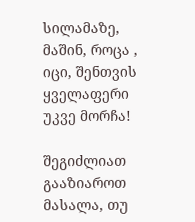სილამაზე, მაშინ, როცა ,
იცი, შენთვის ყველაფერი უკვე მორჩა!

შეგიძლიათ გააზიაროთ მასალა, თუ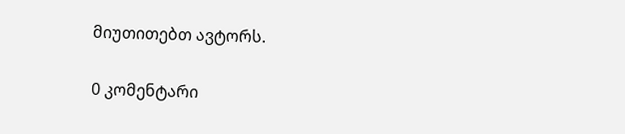მიუთითებთ ავტორს.

0 კომენტარი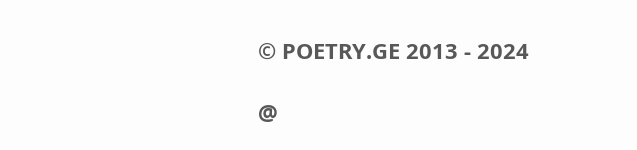© POETRY.GE 2013 - 2024

@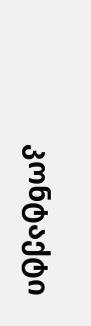კონტაქტი